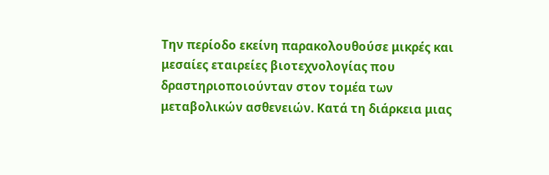Την περίοδο εκείνη παρακολουθούσε μικρές και μεσαίες εταιρείες βιοτεχνολογίας που δραστηριοποιούνταν στον τομέα των μεταβολικών ασθενειών. Κατά τη διάρκεια μιας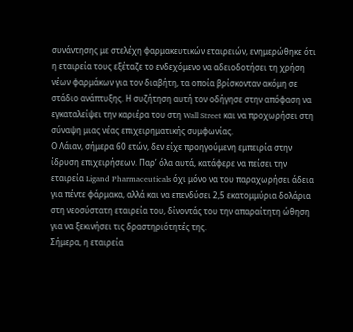συνάντησης με στελέχη φαρμακευτικών εταιρειών, ενημερώθηκε ότι η εταιρεία τους εξέταζε το ενδεχόμενο να αδειοδοτήσει τη χρήση νέων φαρμάκων για τον διαβήτη, τα οποία βρίσκονταν ακόμη σε στάδιο ανάπτυξης. Η συζήτηση αυτή τον οδήγησε στην απόφαση να εγκαταλείψει την καριέρα του στη Wall Street και να προχωρήσει στη σύναψη μιας νέας επιχειρηματικής συμφωνίας.
Ο Λάιαν, σήμερα 60 ετών, δεν είχε προηγούμενη εμπειρία στην ίδρυση επιχειρήσεων. Παρ’ όλα αυτά, κατάφερε να πείσει την εταιρεία Ligand Pharmaceuticals όχι μόνο να του παραχωρήσει άδεια για πέντε φάρμακα, αλλά και να επενδύσει 2,5 εκατομμύρια δολάρια στη νεοσύστατη εταιρεία του, δίνοντάς του την απαραίτητη ώθηση για να ξεκινήσει τις δραστηριότητές της.
Σήμερα, η εταιρεία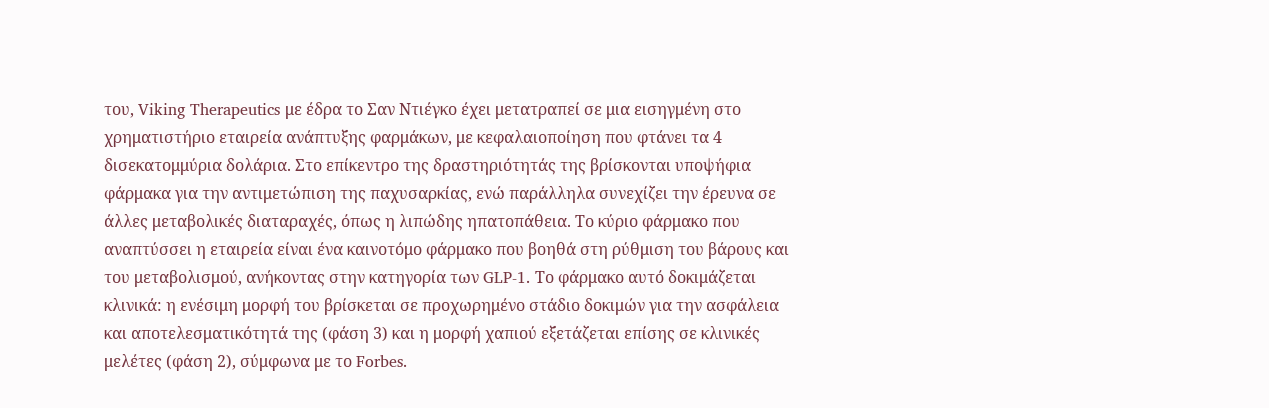του, Viking Therapeutics με έδρα το Σαν Ντιέγκο έχει μετατραπεί σε μια εισηγμένη στο χρηματιστήριο εταιρεία ανάπτυξης φαρμάκων, με κεφαλαιοποίηση που φτάνει τα 4 δισεκατομμύρια δολάρια. Στο επίκεντρο της δραστηριότητάς της βρίσκονται υποψήφια φάρμακα για την αντιμετώπιση της παχυσαρκίας, ενώ παράλληλα συνεχίζει την έρευνα σε άλλες μεταβολικές διαταραχές, όπως η λιπώδης ηπατοπάθεια. Το κύριο φάρμακο που αναπτύσσει η εταιρεία είναι ένα καινοτόμο φάρμακο που βοηθά στη ρύθμιση του βάρους και του μεταβολισμού, ανήκοντας στην κατηγορία των GLP-1. Το φάρμακο αυτό δοκιμάζεται κλινικά: η ενέσιμη μορφή του βρίσκεται σε προχωρημένο στάδιο δοκιμών για την ασφάλεια και αποτελεσματικότητά της (φάση 3) και η μορφή χαπιού εξετάζεται επίσης σε κλινικές μελέτες (φάση 2), σύμφωνα με το Forbes.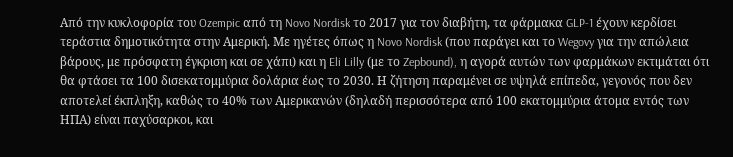Από την κυκλοφορία του Ozempic από τη Novo Nordisk το 2017 για τον διαβήτη, τα φάρμακα GLP-1 έχουν κερδίσει τεράστια δημοτικότητα στην Αμερική. Με ηγέτες όπως η Novo Nordisk (που παράγει και το Wegovy για την απώλεια βάρους, με πρόσφατη έγκριση και σε χάπι) και η Eli Lilly (με το Zepbound), η αγορά αυτών των φαρμάκων εκτιμάται ότι θα φτάσει τα 100 δισεκατομμύρια δολάρια έως το 2030. Η ζήτηση παραμένει σε υψηλά επίπεδα, γεγονός που δεν αποτελεί έκπληξη, καθώς το 40% των Αμερικανών (δηλαδή περισσότερα από 100 εκατομμύρια άτομα εντός των ΗΠΑ) είναι παχύσαρκοι, και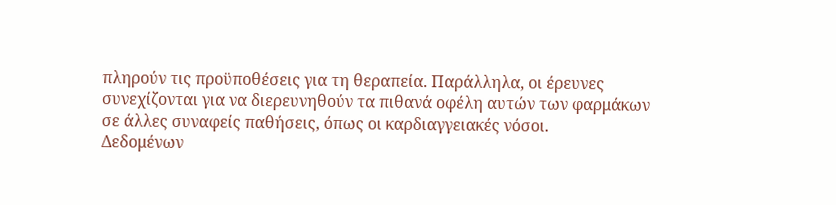πληρούν τις προϋποθέσεις για τη θεραπεία. Παράλληλα, οι έρευνες συνεχίζονται για να διερευνηθούν τα πιθανά οφέλη αυτών των φαρμάκων σε άλλες συναφείς παθήσεις, όπως οι καρδιαγγειακές νόσοι.
Δεδομένων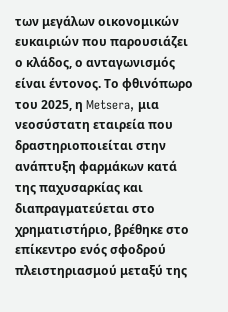των μεγάλων οικονομικών ευκαιριών που παρουσιάζει ο κλάδος, ο ανταγωνισμός είναι έντονος. Το φθινόπωρο του 2025, η Metsera, μια νεοσύστατη εταιρεία που δραστηριοποιείται στην ανάπτυξη φαρμάκων κατά της παχυσαρκίας και διαπραγματεύεται στο χρηματιστήριο, βρέθηκε στο επίκεντρο ενός σφοδρού πλειστηριασμού μεταξύ της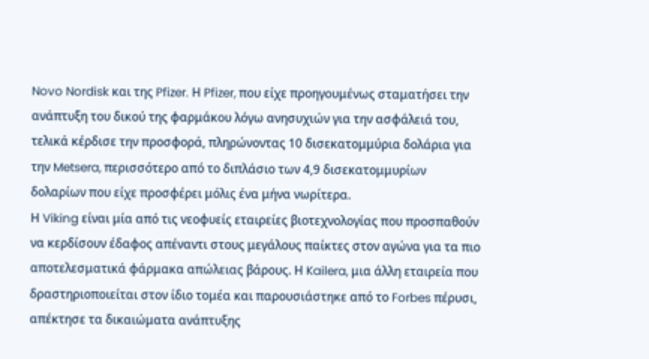Novo Nordisk και της Pfizer. Η Pfizer, που είχε προηγουμένως σταματήσει την ανάπτυξη του δικού της φαρμάκου λόγω ανησυχιών για την ασφάλειά του, τελικά κέρδισε την προσφορά, πληρώνοντας 10 δισεκατομμύρια δολάρια για την Metsera, περισσότερο από το διπλάσιο των 4,9 δισεκατομμυρίων δολαρίων που είχε προσφέρει μόλις ένα μήνα νωρίτερα.
Η Viking είναι μία από τις νεοφυείς εταιρείες βιοτεχνολογίας που προσπαθούν να κερδίσουν έδαφος απέναντι στους μεγάλους παίκτες στον αγώνα για τα πιο αποτελεσματικά φάρμακα απώλειας βάρους. Η Kailera, μια άλλη εταιρεία που δραστηριοποιείται στον ίδιο τομέα και παρουσιάστηκε από το Forbes πέρυσι, απέκτησε τα δικαιώματα ανάπτυξης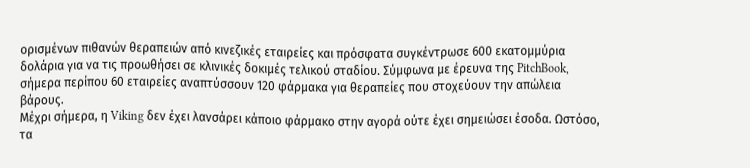ορισμένων πιθανών θεραπειών από κινεζικές εταιρείες και πρόσφατα συγκέντρωσε 600 εκατομμύρια δολάρια για να τις προωθήσει σε κλινικές δοκιμές τελικού σταδίου. Σύμφωνα με έρευνα της PitchBook, σήμερα περίπου 60 εταιρείες αναπτύσσουν 120 φάρμακα για θεραπείες που στοχεύουν την απώλεια βάρους.
Μέχρι σήμερα, η Viking δεν έχει λανσάρει κάποιο φάρμακο στην αγορά ούτε έχει σημειώσει έσοδα. Ωστόσο, τα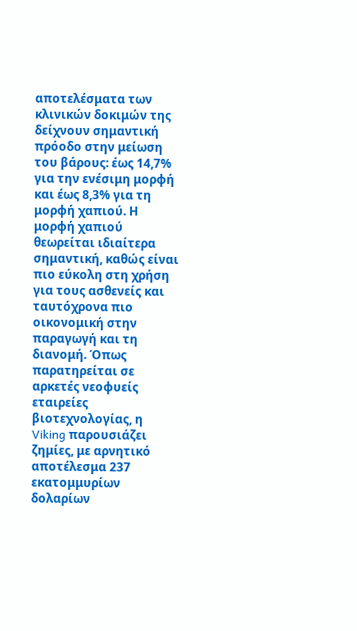αποτελέσματα των κλινικών δοκιμών της δείχνουν σημαντική πρόοδο στην μείωση του βάρους: έως 14,7% για την ενέσιμη μορφή και έως 8,3% για τη μορφή χαπιού. Η μορφή χαπιού θεωρείται ιδιαίτερα σημαντική, καθώς είναι πιο εύκολη στη χρήση για τους ασθενείς και ταυτόχρονα πιο οικονομική στην παραγωγή και τη διανομή. Όπως παρατηρείται σε αρκετές νεοφυείς εταιρείες βιοτεχνολογίας, η Viking παρουσιάζει ζημίες, με αρνητικό αποτέλεσμα 237 εκατομμυρίων δολαρίων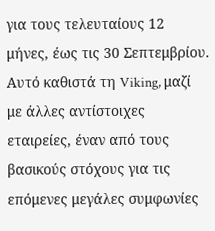για τους τελευταίους 12 μήνες, έως τις 30 Σεπτεμβρίου.
Αυτό καθιστά τη Viking, μαζί με άλλες αντίστοιχες εταιρείες, έναν από τους βασικούς στόχους για τις επόμενες μεγάλες συμφωνίες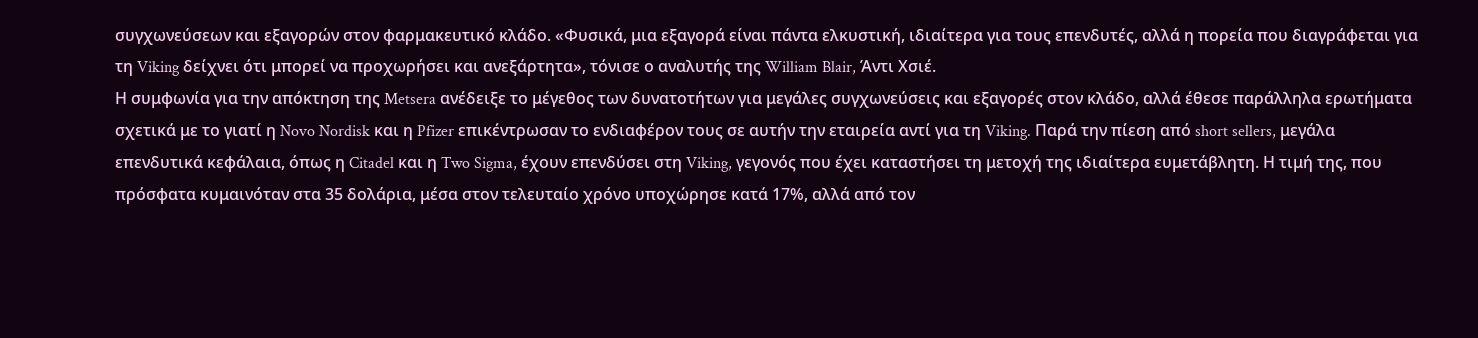συγχωνεύσεων και εξαγορών στον φαρμακευτικό κλάδο. «Φυσικά, μια εξαγορά είναι πάντα ελκυστική, ιδιαίτερα για τους επενδυτές, αλλά η πορεία που διαγράφεται για τη Viking δείχνει ότι μπορεί να προχωρήσει και ανεξάρτητα», τόνισε ο αναλυτής της William Blair, Άντι Χσιέ.
Η συμφωνία για την απόκτηση της Metsera ανέδειξε το μέγεθος των δυνατοτήτων για μεγάλες συγχωνεύσεις και εξαγορές στον κλάδο, αλλά έθεσε παράλληλα ερωτήματα σχετικά με το γιατί η Novo Nordisk και η Pfizer επικέντρωσαν το ενδιαφέρον τους σε αυτήν την εταιρεία αντί για τη Viking. Παρά την πίεση από short sellers, μεγάλα επενδυτικά κεφάλαια, όπως η Citadel και η Two Sigma, έχουν επενδύσει στη Viking, γεγονός που έχει καταστήσει τη μετοχή της ιδιαίτερα ευμετάβλητη. Η τιμή της, που πρόσφατα κυμαινόταν στα 35 δολάρια, μέσα στον τελευταίο χρόνο υποχώρησε κατά 17%, αλλά από τον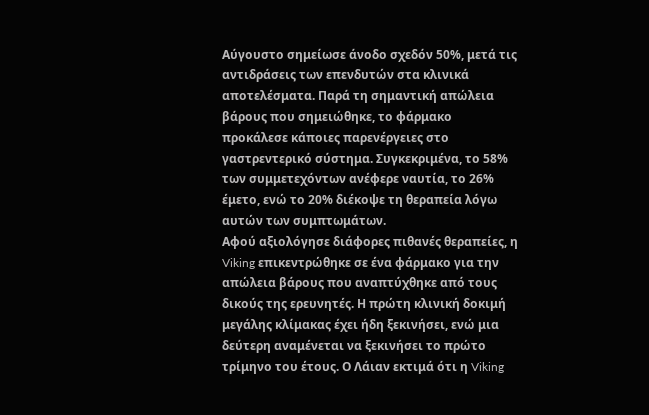Αύγουστο σημείωσε άνοδο σχεδόν 50%, μετά τις αντιδράσεις των επενδυτών στα κλινικά αποτελέσματα. Παρά τη σημαντική απώλεια βάρους που σημειώθηκε, το φάρμακο προκάλεσε κάποιες παρενέργειες στο γαστρεντερικό σύστημα. Συγκεκριμένα, το 58% των συμμετεχόντων ανέφερε ναυτία, το 26% έμετο, ενώ το 20% διέκοψε τη θεραπεία λόγω αυτών των συμπτωμάτων.
Αφού αξιολόγησε διάφορες πιθανές θεραπείες, η Viking επικεντρώθηκε σε ένα φάρμακο για την απώλεια βάρους που αναπτύχθηκε από τους δικούς της ερευνητές. Η πρώτη κλινική δοκιμή μεγάλης κλίμακας έχει ήδη ξεκινήσει, ενώ μια δεύτερη αναμένεται να ξεκινήσει το πρώτο τρίμηνο του έτους. Ο Λάιαν εκτιμά ότι η Viking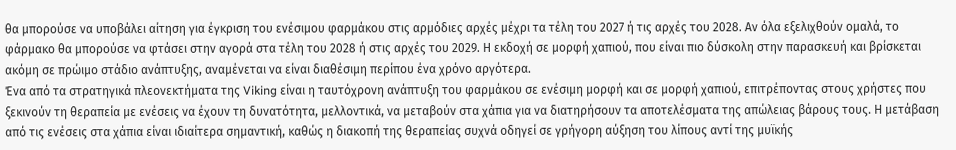θα μπορούσε να υποβάλει αίτηση για έγκριση του ενέσιμου φαρμάκου στις αρμόδιες αρχές μέχρι τα τέλη του 2027 ή τις αρχές του 2028. Αν όλα εξελιχθούν ομαλά, το φάρμακο θα μπορούσε να φτάσει στην αγορά στα τέλη του 2028 ή στις αρχές του 2029. Η εκδοχή σε μορφή χαπιού, που είναι πιο δύσκολη στην παρασκευή και βρίσκεται ακόμη σε πρώιμο στάδιο ανάπτυξης, αναμένεται να είναι διαθέσιμη περίπου ένα χρόνο αργότερα.
Ένα από τα στρατηγικά πλεονεκτήματα της Viking είναι η ταυτόχρονη ανάπτυξη του φαρμάκου σε ενέσιμη μορφή και σε μορφή χαπιού, επιτρέποντας στους χρήστες που ξεκινούν τη θεραπεία με ενέσεις να έχουν τη δυνατότητα, μελλοντικά, να μεταβούν στα χάπια για να διατηρήσουν τα αποτελέσματα της απώλειας βάρους τους. Η μετάβαση από τις ενέσεις στα χάπια είναι ιδιαίτερα σημαντική, καθώς η διακοπή της θεραπείας συχνά οδηγεί σε γρήγορη αύξηση του λίπους αντί της μυϊκής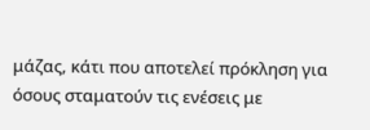μάζας, κάτι που αποτελεί πρόκληση για όσους σταματούν τις ενέσεις με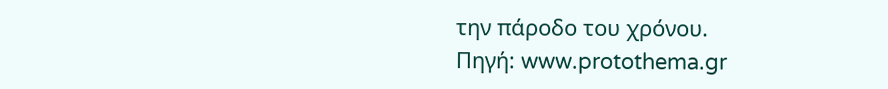την πάροδο του χρόνου.
Πηγή: www.protothema.gr